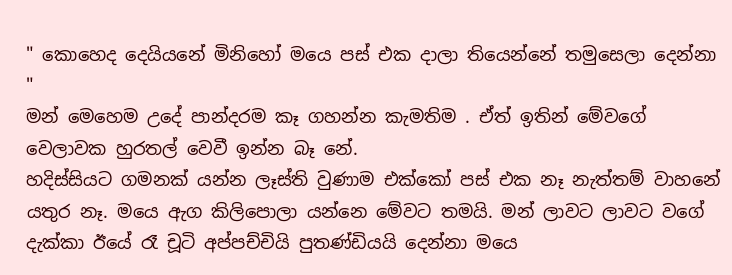" කොහෙද දෙයියනේ මිනිහෝ මයෙ පස් එක දාලා තියෙන්නේ තමුසෙලා දෙන්නා "
මන් මෙහෙම උදේ පාන්දරම කෑ ගහන්න කැමතිම . ඒත් ඉතින් මේවගේ වෙලාවක හුරතල් වෙවී ඉන්න බෑ නේ.
හදිස්සියට ගමනක් යන්න ලෑස්ති වුණාම එක්කෝ පස් එක නෑ නැත්තම් වාහනේ යතුර නෑ. මයෙ ඇග කිලිපොලා යන්නෙ මේවට තමයි. මන් ලාවට ලාවට වගේ දැක්කා ඊයේ රෑ චූටි අප්පච්චියි පුතණ්ඩියයි දෙන්නා මයෙ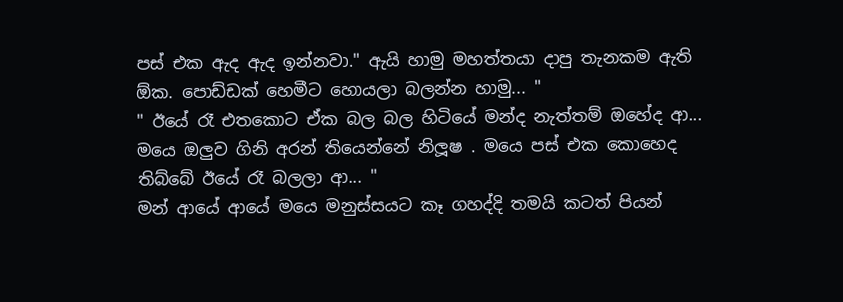පස් එක ඇද ඇද ඉන්නවා." ඇයි හාමු මහත්තයා දාපු තැනකම ඇති ඕක. පොඩ්ඩක් හෙමීට හොයලා බලන්න හාමු... "
" ඊයේ රෑ එතකොට ඒක බල බල හිටියේ මන්ද නැත්තම් ඔහේද ආ... මයෙ ඔලුව ගිනි අරන් තියෙන්නේ නිලූෂ . මයෙ පස් එක කොහෙද තිබ්බේ ඊයේ රෑ බලලා ආ... "
මන් ආයේ ආයේ මයෙ මනුස්සයට කෑ ගහද්දි තමයි කටත් පියන්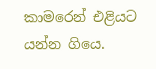කාමරෙන් එළියට යන්න ගියෙ.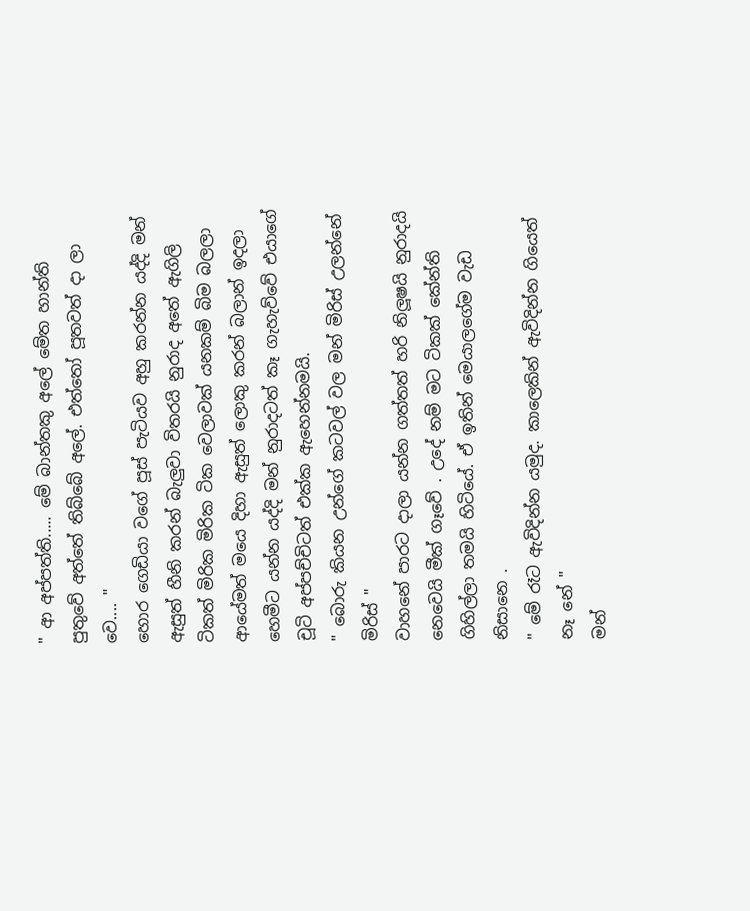" ආ අප්පත්ති..... මේ බාන්තකු අලේ මේත හාන්ති පුතුවේ අත්තේ තිබ්බේ අලේ. එත්තෝ පූතවත් දා ලා වෙ.... "
හොර ගෙඩියා වගේ පූස් පැටියව අහු කරන්න යද්දි මන් ඇසුත් හීනි කරන් බැලුවා විතරයි නුරාද අතේ ඇගිලි ටිකත් මිරික මිරික ටික වෙලාවක් යනකම් බිම බලලා ආයේමත් මයෙ දිහා ඇසුත් ලොකු කරන් බලාන් ඉදලා හෙමීට යන්න යද්දි මන් නුරාදටත් කෑ ගැහැව්වේ එයාගේ චූටි අප්පච්චිටත් එක්ක ඇහෙන්නමයි.
" බොරු කියන උන්ගේ කටවල් වල මන් මිරිස් උලන්නේ මිරිස් "
වාහනේ පාරට දාලා යන්න ගත්තත් හරි නිලූෂයි නුරාදයි නෙවෙයි මීක් ගෑවේ . උදේ නම් මට ටිකක් කේන්ති ගිහිල්ලා තමයි හිටියේ. ඒ ඉතින් මෙයාලගේම වැඩ නිසානෙ .
" මේ රෑට ඇවිදින්න යමුද. කාලෙකින් ඇවිදින්න ගියෙත් නෑ නේ "
මන්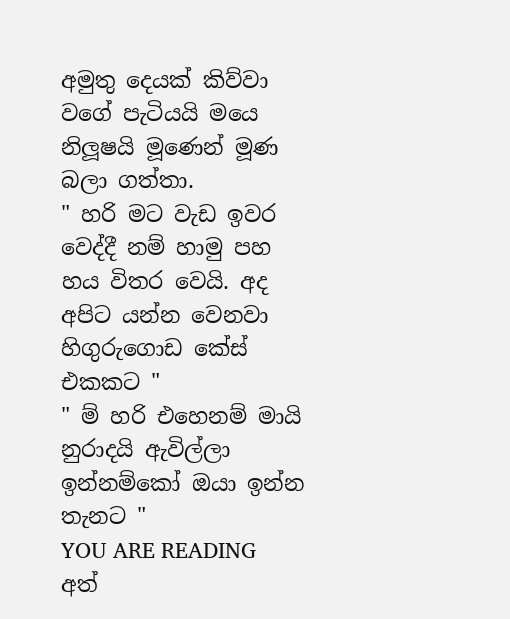අමුතු දෙයක් කිව්වා වගේ පැටියයි මයෙ නිලූෂයි මූණෙන් මූණ බලා ගත්තා.
" හරි මට වැඩ ඉවර වෙද්දී නම් හාමු පහ හය විතර වෙයි. අද අපිට යන්න වෙනවා හිගුරුගොඩ කේස් එකකට "
" ම් හරි එහෙනම් මායි නුරාදයි ඇවිල්ලා ඉන්නම්කෝ ඔයා ඉන්න තැනට "
YOU ARE READING
අත්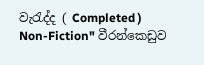වැරැද්ද ( Completed )
Non-Fiction" වීරන්කෙඩුව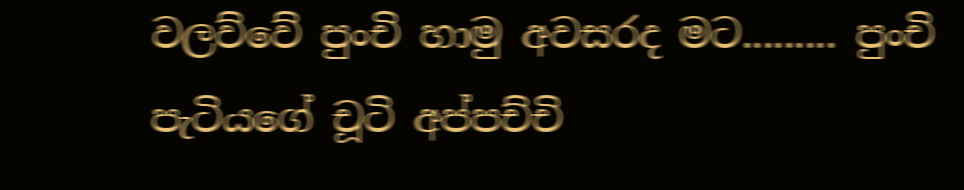වලව්වේ පුංචි හාමු අවසරද මට......... පුංචි පැටියගේ චූටි අප්පච්චි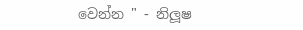වෙන්න " - නිලූෂ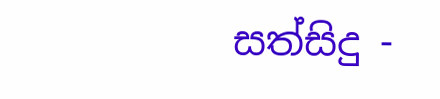සත්සිදු -